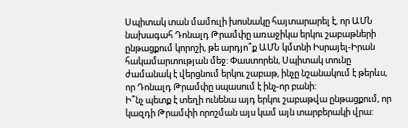Սպիտակ տան մամուլի խոսնակը հայտարարել է, որ ԱՄՆ նախագահ Դոնալդ Թրամփը առաջիկա երկու շաբաթների ընթացքում կորոշի, թե արդյո՞ք ԱՄՆ կմտնի Իսրայել-Իրան հակամարտության մեջ: Փաստորեն, Սպիտակ տունը ժամանակ է վերցնում երկու շաբաթ, ինչը նշանակում է թերևս, որ Դոնալդ Թրամփը սպասում է ինչ-որ բանի:
Ի՞նչ պետք է տեղի ունենա այդ երկու շաբաթվա ընթացքում, որ կազդի Թրամփի որոշման այս կամ այն տարբերակի վրա: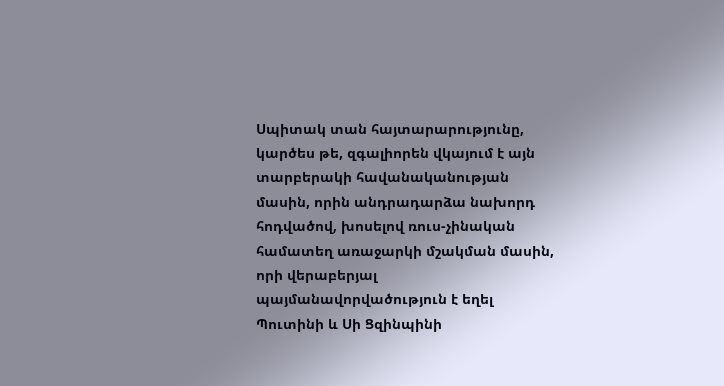Սպիտակ տան հայտարարությունը, կարծես թե, զգալիորեն վկայում է այն տարբերակի հավանականության մասին, որին անդրադարձա նախորդ հոդվածով, խոսելով ռուս-չինական համատեղ առաջարկի մշակման մասին, որի վերաբերյալ պայմանավորվածություն է եղել Պուտինի և Սի Ցզինպինի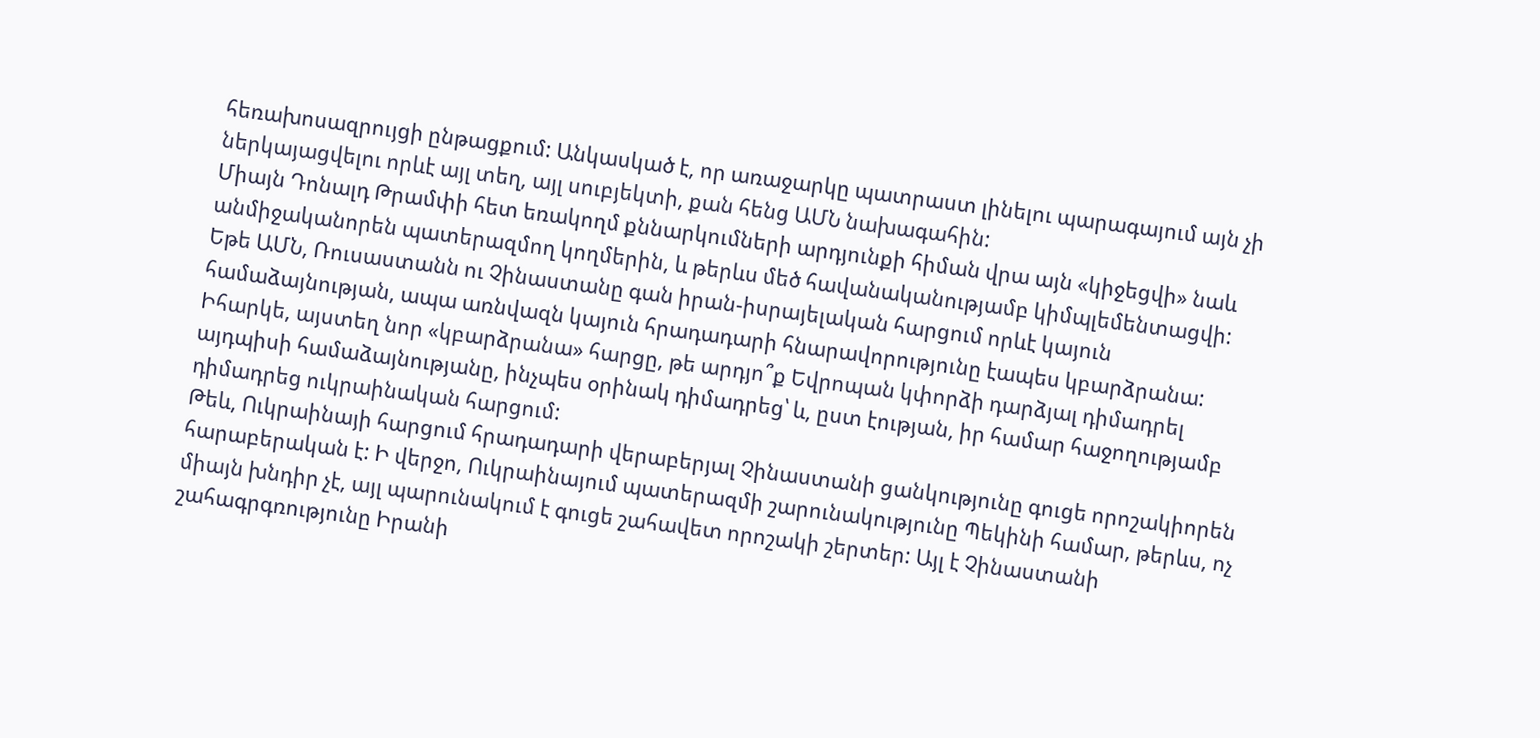հեռախոսազրույցի ընթացքում: Անկասկած է, որ առաջարկը պատրաստ լինելու պարագայում այն չի ներկայացվելու որևէ այլ տեղ, այլ սուբյեկտի, քան հենց ԱՄՆ նախագահին:
Միայն Դոնալդ Թրամփի հետ եռակողմ քննարկումների արդյունքի հիման վրա այն «կիջեցվի» նաև անմիջականորեն պատերազմող կողմերին, և թերևս մեծ հավանականությամբ կիմպլեմենտացվի: Եթե ԱՄՆ, Ռուսաստանն ու Չինաստանը գան իրան-իսրայելական հարցում որևէ կայուն համաձայնության, ապա առնվազն կայուն հրադադարի հնարավորությունը էապես կբարձրանա: Իհարկե, այստեղ նոր «կբարձրանա» հարցը, թե արդյո՞ք Եվրոպան կփորձի դարձյալ դիմադրել այդպիսի համաձայնությանը, ինչպես օրինակ դիմադրեց՝ և, ըստ էության, իր համար հաջողությամբ դիմադրեց ուկրաինական հարցում:
Թեև, Ուկրաինայի հարցում հրադադարի վերաբերյալ Չինաստանի ցանկությունը գուցե որոշակիորեն հարաբերական է: Ի վերջո, Ուկրաինայում պատերազմի շարունակությունը Պեկինի համար, թերևս, ոչ միայն խնդիր չէ, այլ պարունակում է գուցե շահավետ որոշակի շերտեր: Այլ է Չինաստանի շահագրգռությունը Իրանի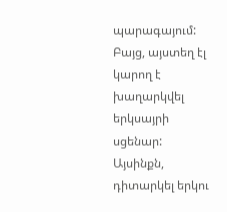պարագայում: Բայց, այստեղ էլ կարող է խաղարկվել երկսայրի սցենար: Այսինքն, դիտարկել երկու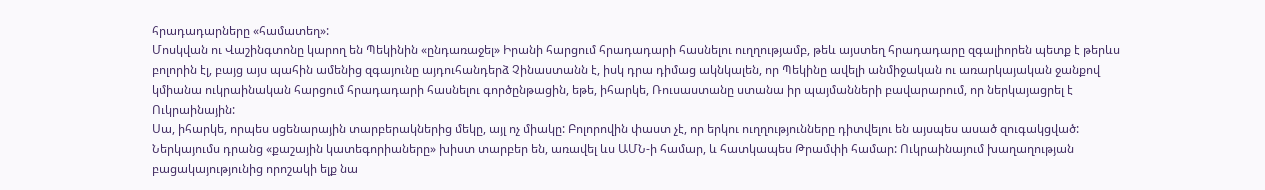հրադադարները «համատեղ»:
Մոսկվան ու Վաշինգտոնը կարող են Պեկինին «ընդառաջել» Իրանի հարցում հրադադարի հասնելու ուղղությամբ, թեև այստեղ հրադադարը զգալիորեն պետք է թերևս բոլորին էլ, բայց այս պահին ամենից զգայունը այդուհանդերձ Չինաստանն է, իսկ դրա դիմաց ակնկալեն, որ Պեկինը ավելի անմիջական ու առարկայական ջանքով կմիանա ուկրաինական հարցում հրադադարի հասնելու գործընթացին, եթե, իհարկե, Ռուսաստանը ստանա իր պայմանների բավարարում, որ ներկայացրել է Ուկրաինային:
Սա, իհարկե, որպես սցենարային տարբերակներից մեկը, այլ ոչ միակը: Բոլորովին փաստ չէ, որ երկու ուղղությունները դիտվելու են այսպես ասած զուգակցված: Ներկայումս դրանց «քաշային կատեգորիաները» խիստ տարբեր են, առավել ևս ԱՄՆ-ի համար, և հատկապես Թրամփի համար: Ուկրաինայում խաղաղության բացակայությունից որոշակի ելք նա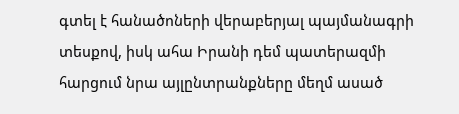գտել է հանածոների վերաբերյալ պայմանագրի տեսքով, իսկ ահա Իրանի դեմ պատերազմի հարցում նրա այլընտրանքները մեղմ ասած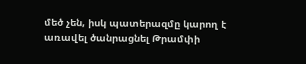մեծ չեն, իսկ պատերազմը կարող է առավել ծանրացնել Թրամփի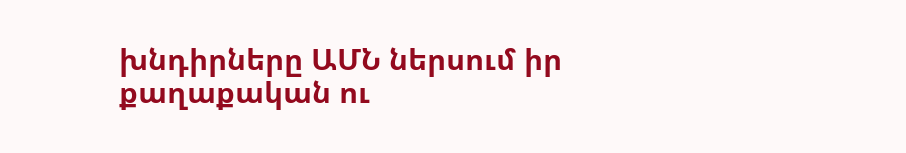խնդիրները ԱՄՆ ներսում իր քաղաքական ու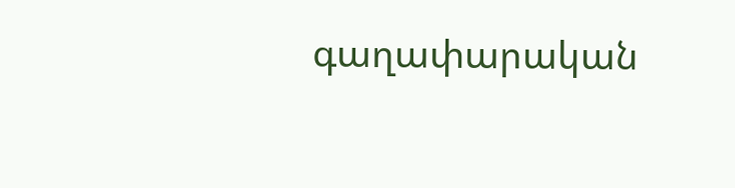գաղափարական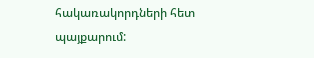հակառակորդների հետ պայքարում: